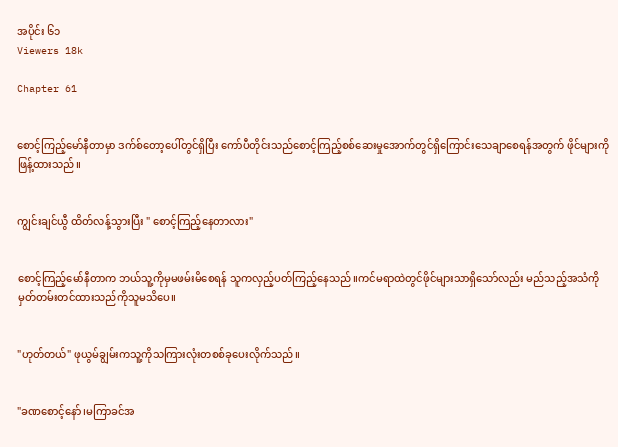အပိုင်း ၆၁
Viewers 18k

Chapter 61


စောင့်ကြည့်မော်နီတာမှာ ဒက်စ်တော့ပေါ်တွင်ရှိပြီး ကော်ပီတိုင်းသည်စောင့်ကြည့်စစ်ဆေးမှုအောက်တွင်ရှိကြောင်းသေချာစေရန်အတွက် ဖိုင်များကို ဖြန့်ထားသည်။


ကျွင်းချင်ယွီ ထိတ်လန့်သွားပြီး " စောင့်ကြည့်နေတာလား"


စောင့်ကြည့်မော်နီတာက ဘယ်သူ့ကိုမှမဖမ်းမိစေရန် သူကလှည့်ပတ်ကြည့်နေသည်။ကင်မရာထဲတွင်ဖိုင်များသာရှိသော်လည်း မည်သည့်အသံကိုမှတ်တမ်းတင်ထားသည်ကိုသူမသိပေ။


"ဟုတ်တယ်" ဖုယွမ်ချွမ်းကသူ့ကိုသကြားလုံးတစစ်ခုပေးလိုက်သည်။


"ခဏစောင့်နော်၊မကြာခင်အ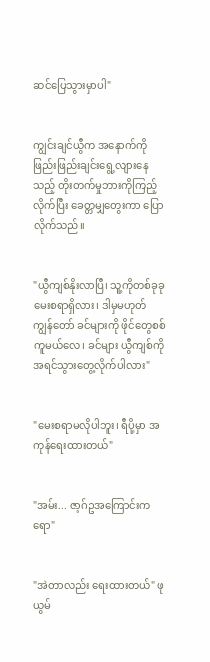ဆင်ပြေသွားမှာပါ"


ကျွင်းချင်ယွီက အနောက်ကို ဖြည်းဖြည်းချင်းရွေ့လျားနေသည့် တိုးတက်မှုဘားကိုကြည့်လိုက်ပြီး ခေတ္တမျှတွေးကာ ပြောလိုက်သည်။


"ယွီကျစ်နိုးလာပြီ၊ သူ့ကိုတစ်ခုခု မေးစရာရှိလား၊ ဒါမှမဟုတ် ကျွန်တော် ခင်များကို ဖိုင်တွေစစ်ကူမယ်လေ၊ ခင်များ ယွီကျစ်ကို အရင်သွားတွေ့လိုက်ပါလား"


"မေးစရာမလိုပါဘူး၊ ရီပို့မှာ အကုန်ရေးထားတယ်"


"အမ်း... ဇာ့ဂ်ဥအကြောင်းကရော"


"အဲတာလည်း ရေးထားတယ်" ဖုယွမ်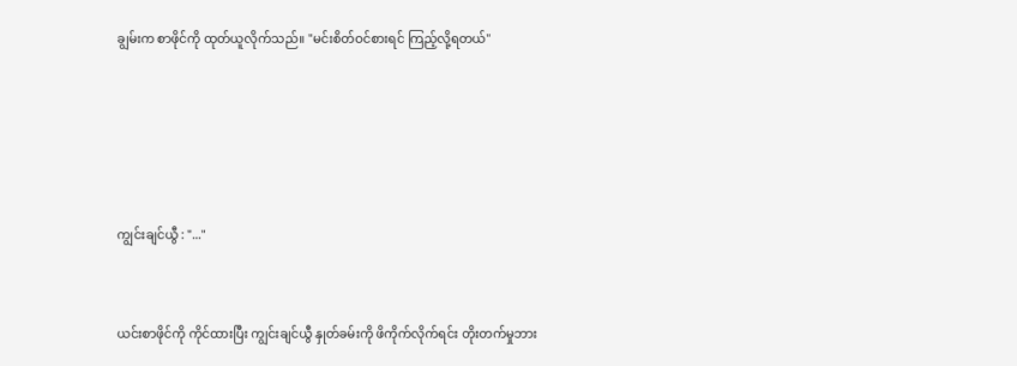ချွမ်းက စာဖိုင်ကို ထုတ်ယူလိုက်သည်။ "မင်းစိတ်ဝင်စားရင် ကြည့်လို့ရတယ်"





ကျွင်းချင်ယွီ : "..."


ယင်းစာဖိုင်ကို ကိုင်ထားပြီး ကျွင်းချင်ယွီ နှုတ်ခမ်းကို ဖိကိုက်လိုက်ရင်း တိုးတက်မှုဘား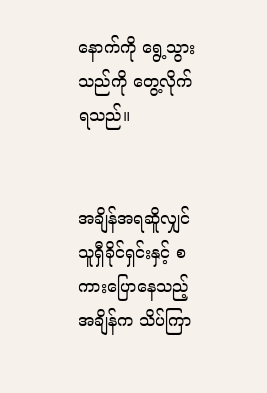နောက်ကို ရွေ့သွားသည်ကို တွေ့လိုက်ရသည်။


အချိန်အရဆိူလျှင် သူရှီခိုင်ရှင်းနှင့် စကားပြောနေသည့်အချိန်က သိပ်ကြာ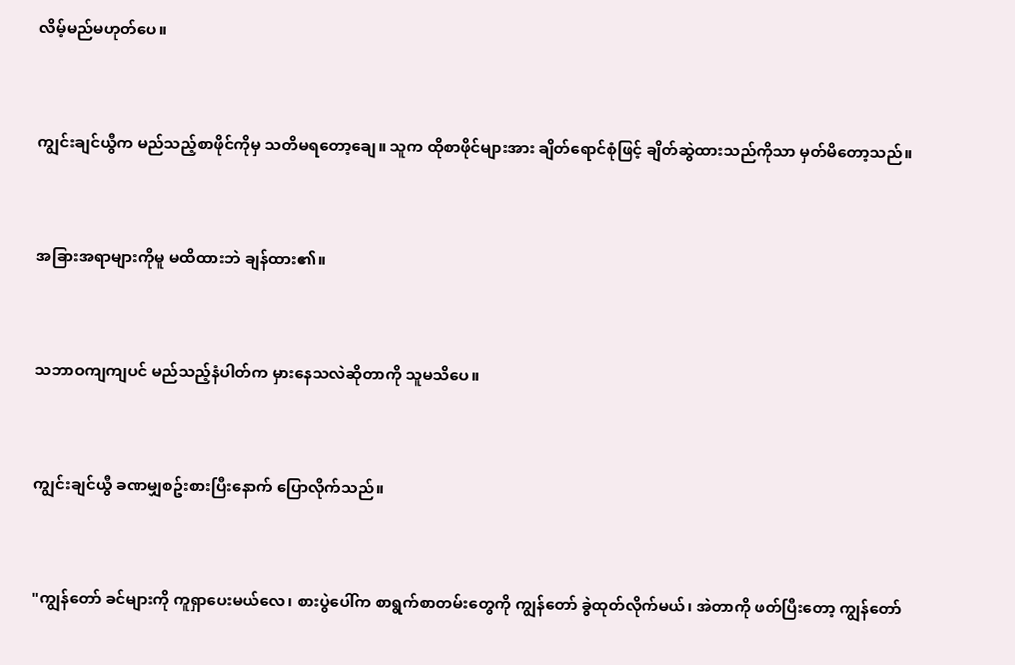လိမ့်မည်မဟုတ်ပေ။


ကျွင်းချင်ယွီက မည်သည့်စာဖိုင်ကိုမှ သတိမရတော့ချေ။ သူက ထိုစာဖိုင်များအား ချိတ်ရောင်စုံဖြင့် ချိတ်ဆွဲထားသည်ကိုသာ မှတ်မိတော့သည်။


အခြားအရာများကိုမူ မထိထားဘဲ ချန်ထား၏။


သဘာဝကျကျပင် မည်သည့်နံပါတ်က မှားနေသလဲဆိုတာကို သူမသိပေ။


ကျွင်းချင်ယွီ ခဏမျှစဥ်းစားပြီးနောက် ပြောလိုက်သည်။


"ကျွန်တော် ခင်များကို ကူရှာပေးမယ်လေ၊ စားပွဲပေါ်က စာရွက်စာတမ်းတွေကို ကျွန်တော် ခွဲထုတ်လိုက်မယ်၊ အဲတာကို ဖတ်ပြီးတော့ ကျွန်တော်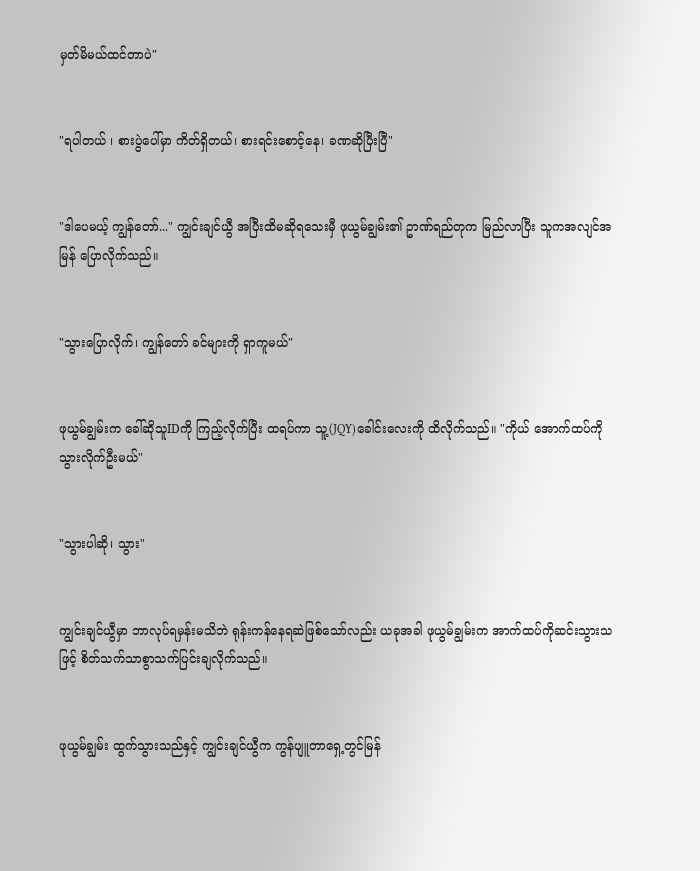မှတ်မိမယ်ထင်တာပဲ"


"ရပါတယ် ၊ စားပွဲပေါ်မှာ ကိတ်ရှိတယ်၊ စားရင်းစောင့်နေ၊ ခဏဆိုပြီးပြီ"


"ဒါပေမယ့် ကျွန်တော်..." ကျွင်းချင်ယွီ အပြီးထိမဆိုရသေးမှီ ဖုယွမ်ချွမ်း၏ ဥာဏ်ရည်တုက မြည်လာပြီး သူကအလျင်အမြန် ပြောလိုက်သည်။


"သွားပြောလိုက်၊ ကျွန်တော် ခင်များကို ရှာကူမယ်"


ဖုယွမ်ချွမ်းက ခေါ်ဆိုသူIDကို ကြည့်လိုက်ပြီး ထရပ်ကာ သူ့(JQY)ခေါင်းလေးကို ထိလိုက်သည်။ "ကိုယ် အောက်ထပ်ကို သွားလိုက်ဦးမယ်"


"သွားပါဆို၊ သွား"


ကျွင်းချင်ယွီမှာ ဘာလုပ်ရမှန်းမသိဘဲ ရုန်းကန်နေရဆဲဖြစ်သော်လည်း ယခုအခါ ဖုယွမ်ချွမ်းက အာက်ထပ်ကိုဆင်းသွားသဖြင့် စိတ်သက်သာစွာသက်ပြင်းချလိုက်သည်။


ဖုယွမ်ချွမ်း ထွက်သွားသည်နှင့် ကျွင်းချင်ယွီက ကွန်ပျူတာရှေ့တွင်မြန်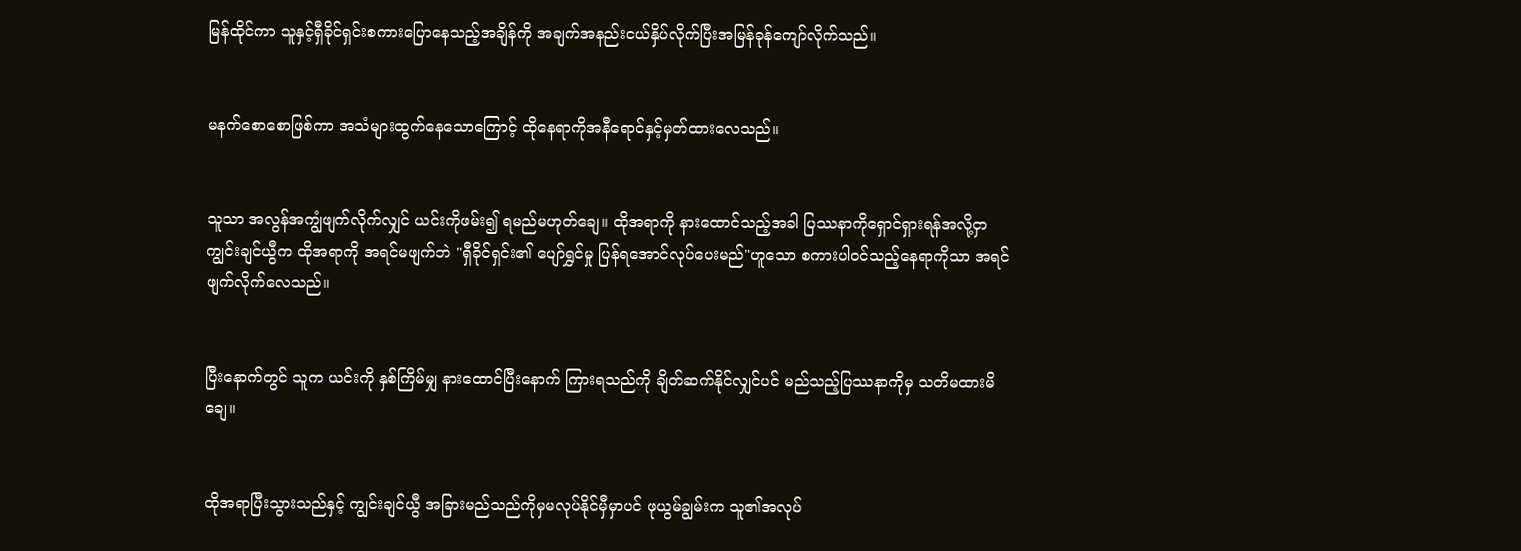မြန်ထိုင်ကာ သူနှင့်ရှီခိုင်ရှင်းစကားပြောနေသည့်အချိန်ကို အချက်အနည်းငယ်နှိပ်လိုက်ပြီးအမြန်ခုန်ကျော်လိုက်သည်။


မနက်စောစောဖြစ်ကာ အသံများထွက်နေသောကြောင့် ထိုနေရာကိုအနီရောင်နှင့်မှတ်ထားလေသည်။


သူသာ အလွန်အကျွံဖျက်လိုက်လျှင် ယင်းကိုဖမ်း၍ ရမည်မဟုတ်ချေ။ ထိုအရာကို နားထောင်သည့်အခါ ပြဿနာကိုရှောင်ရှားရန်အလို့ငှာ ကျွင်းချင်ယွီက ထိုအရာကို အရင်မဖျက်ဘဲ "ရှီခိုင်ရှင်း၏ ပျော်ရွှင်မှု ပြန်ရအောင်လုပ်ပေးမည်"ဟူသော စကားပါဝင်သည့်နေရာကိုသာ အရင်ဖျက်လိုက်လေသည်။


ပြီးနောက်တွင် သူက ယင်းကို နှစ်ကြိမ်မျှ နားထောင်ပြီးနောက် ကြားရသည်ကို ချိတ်ဆက်နိုင်လျှင်ပင် မည်သည့်ပြဿနာကိုမှ သတိမထားမိချေ။


ထိုအရာပြီးသွားသည်နှင့် ကျွင်းချင်ယွီ အခြားမည်သည်ကိုမှမလုပ်နိုင်မှီမှာပင် ဖုယွမ်ချွမ်းက သူ၏အလုပ်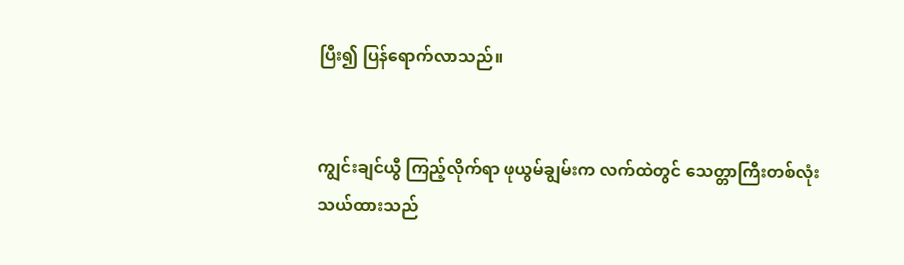ပြီး၍ ပြန်ရောက်လာသည်။


ကျွင်းချင်ယွီ ကြည့်လိုက်ရာ ဖုယွမ်ချွမ်းက လက်ထဲတွင် သေတ္တာကြီးတစ်လုံးသယ်ထားသည်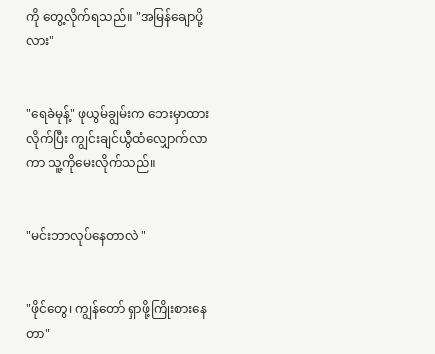ကို တွေ့လိုက်ရသည်။ "အမြန်ချောပို့လား"


"ရေခဲမုန့်" ဖုယွမ်ချွမ်းက ဘေးမှာထားလိုက်ပြီး ကျွင်းချင်ယွီထံလျှောက်လာကာ သူ့ကိုမေးလိုက်သည်။


"မင်းဘာလုပ်နေတာလဲ "


"ဖိုင်တွေ၊ ကျွန်တော် ရှာဖို့ကြိုးစားနေတာ"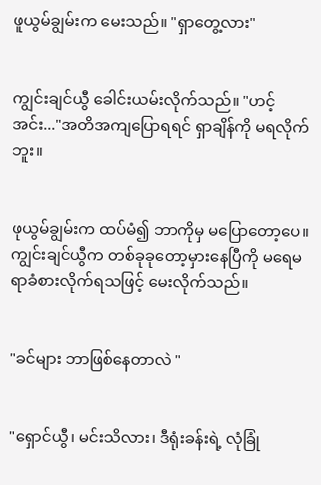ဖူယွမ်ချွမ်းက မေးသည်။ "ရှာတွေ့လား"


ကျွင်းချင်ယွီ ခေါင်းယမ်းလိုက်သည်။ "ဟင့်အင်း..."အတိအကျပြောရရင် ရှာချိန်ကို မရလိုက်ဘူး။


ဖုယွမ်ချွမ်းက ထပ်မံ၍ ဘာကိုမှ မပြောတော့ပေ။ ကျွင်းချင်ယွီက တစ်ခုခုတော့မှားနေပြီကို မရေမရာခံစားလိုက်ရသဖြင့် မေးလိုက်သည်။


"ခင်များ ဘာဖြစ်နေတာလဲ "


"ရှောင်ယွီ၊ မင်းသိလား၊ ဒီရုံးခန်းရဲ့ လုံခြုံ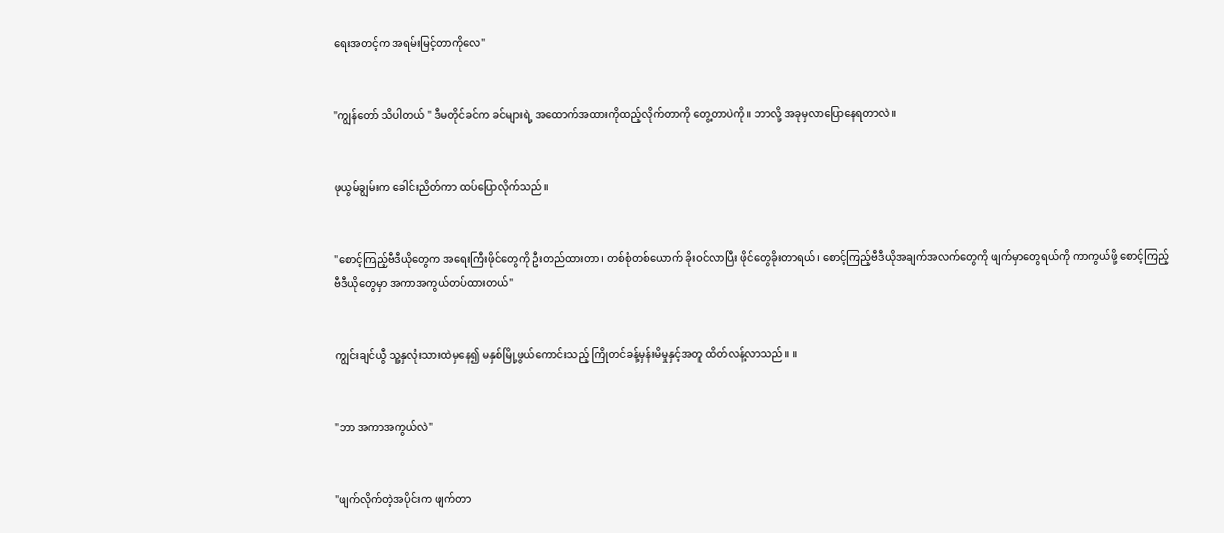ရေးအတင့်က အရမ်းမြင့်တာကိုလေ"


"ကျွန်တော် သိပါတယ် " ဒီမတိုင်ခင်က ခင်များရဲ့ အထောက်အထားကိုထည့်လိုက်တာကို တွေ့တာပဲကို။ ဘာလို့ အခုမှလာပြောနေရတာလဲ။


ဖုယွမ်ချွမ်းက ခေါင်းညိတ်ကာ ထပ်ပြောလိုက်သည်။


"စောင့်ကြည့်ဗီဒီယိုတွေက အရေးကြီးဖိုင်တွေကို ဦးတည်ထားတာ၊ တစ်စုံတစ်ယောက် ခိုးဝင်လာပြီး ဖိုင်တွေခိုးတာရယ်၊ စောင့်ကြည့်ဗီဒီယိုအချက်အလက်တွေကို ဖျက်မှာတွေရယ်ကို ကာကွယ်ဖို့ စောင့်ကြည့်ဗီဒီယိုတွေမှာ အကာအကွယ်တပ်ထားတယ်"


ကျွင်းချင်ယွီ သူ့နှလုံးသားထဲမှနေ၍ မနှစ်မြို့ဖွယ်ကောင်းသည့် ကြိုတင်ခန့်မှန်းမိမှုနှင့်အတူ ထိတ်လန့်လာသည်။ ။


"ဘာ အကာအကွယ်လဲ"


"ဖျက်လိုက်တဲ့အပိုင်းက ဖျက်တာ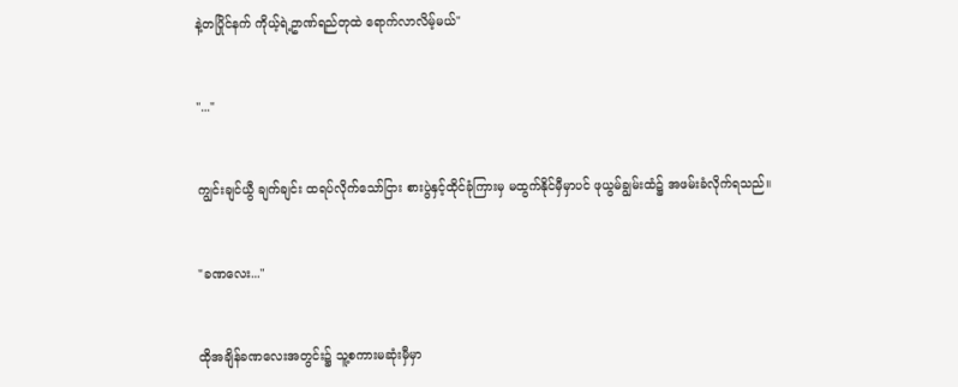နဲ့တပြိုင်နက် ကိုယ့်ရဲ့ဥာဏ်ရည်တုထဲ ရောက်လာလိမ့်မယ်"


"..."


ကျွင်းချင်ယွီ ချက်ချင်း ထရပ်လိုက်သော်ငြား စားပွဲနှင့်ထိုင်ခုံကြားမှ မထွက်နိုင်မှီမှာပင် ဖုယွမ်ချွမ်းထံ၌ အဖမ်းခံလိုက်ရသည်။


"ခဏလေး..."


ထိုအချိန်ခဏလေးအတွင်း၌ သူ့စကားမဆုံးမှီမှာ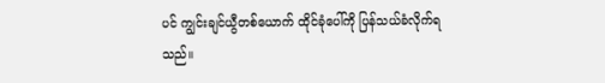ပင် ကျွင်းချင်ယွီတစ်ယောက် ထိုင်ခုံပေါ်ကို ပြန်သယ်ခံလိုက်ရသည်။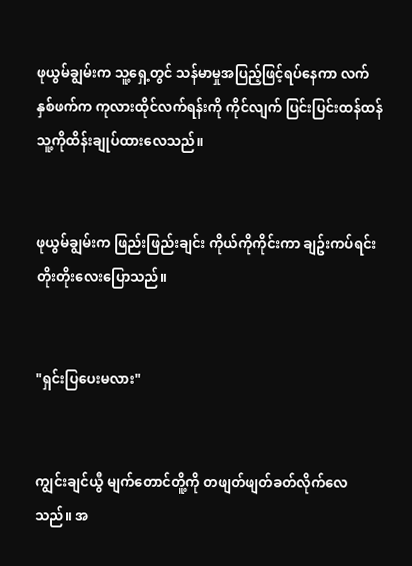ဖုယွမ်ချွမ်းက သူ့ရှေ့တွင် သန်မာမှုအပြည့်ဖြင့်ရပ်နေကာ လက်နှစ်ဖက်က ကုလားထိုင်လက်ရန်းကို ကိုင်လျက် ပြင်းပြင်းထန်ထန် သူ့ကိုထိန်းချုပ်ထားလေသည်။


ဖုယွမ်ချွမ်းက ဖြည်းဖြည်းချင်း ကိုယ်ကိုကိုင်းကာ ချဥ်းကပ်ရင်း တိုးတိုးလေးပြောသည်။


"ရှင်းပြပေးမလား"


ကျွင်းချင်ယွီ မျက်တောင်တိူ့ကို တဖျတ်ဖျတ်ခတ်လိုက်လေသည်။ အ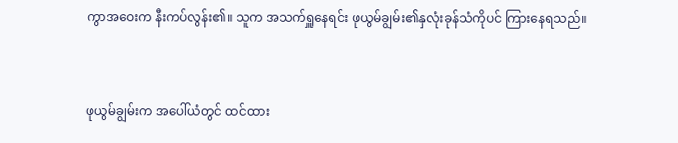ကွာအဝေးက နီးကပ်လွန်း၏။ သူက အသက်ရှူနေရင်း ဖုယွမ်ချွမ်း၏နှလုံးခုန်သံကိုပင် ကြားနေရသည်။


ဖုယွမ်ချွမ်းက အပေါ်ယံတွင် ထင်ထား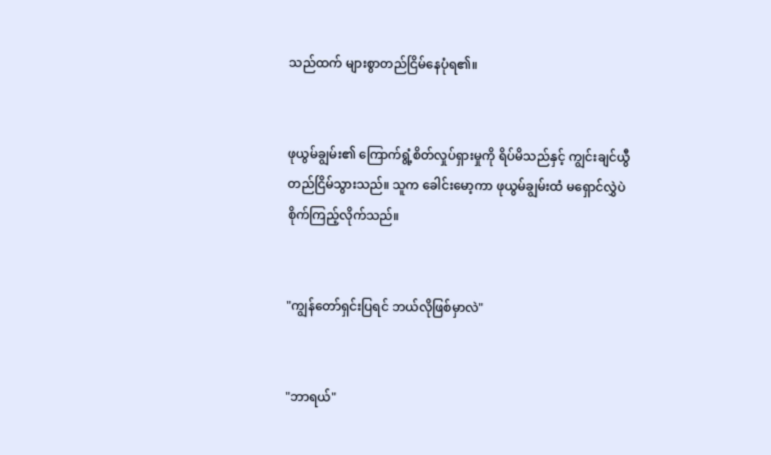သည်ထက် များစွာတည်ငြိမ်နေပုံရ၏။


ဖုယွမ်ချွမ်း၏ ကြောက်ရွံ့စိတ်လှုပ်ရှားမှုကို ရိပ်မိသည်နှင့် ကျွင်းချင်ယွီ တည်ငြိမ်သွားသည်။ သူက ခေါင်းမော့ကာ ဖုယွမ်ချွမ်းထံ မရှောင်လွှဲပဲ စိုက်ကြည့်လိုက်သည်။


"ကျွန်တော်ရှင်းပြရင် ဘယ်လိုဖြစ်မှာလဲ"


"ဘာရယ်"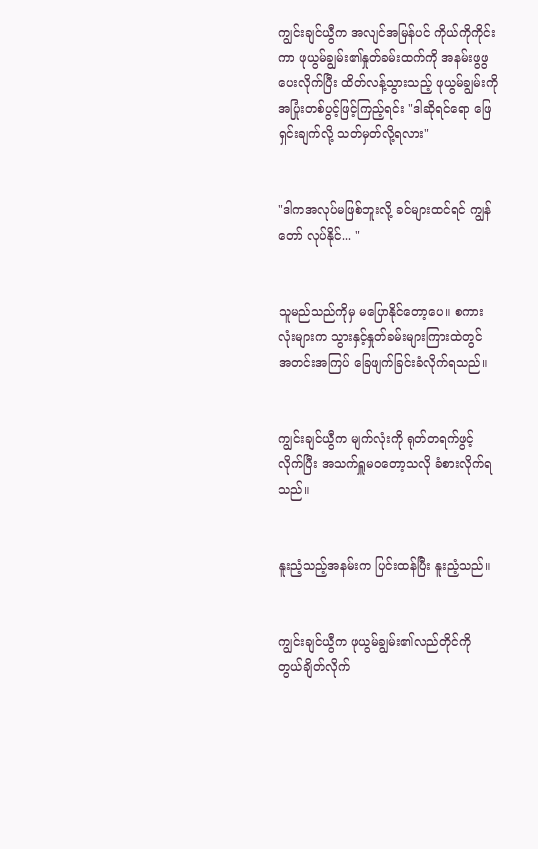ကျွင်းချင်ယွီက အလျင်အမြန်ပင် ကိုယ်ကိုကိုင်းကာ ဖုယွမ်ချွမ်း၏နှုတ်ခမ်းထက်ကို အနမ်းဖွဖွပေးလိုက်ပြီး ထိတ်လန့်သွားသည့် ဖုယွမ်ချွမ်းကို အပြုံးတစ်ပွင့်ဖြင့်ကြည့်ရင်း "ဒါဆိုရင်ရော ဖြေရှင်းချက်လို့ သတ်မှတ်လို့ရလား"


"ဒါကအလုပ်မဖြစ်ဘူးလို့ ခင်များထင်ရင် ကျွန်တော် လုပ်နိုင်... "


သူမည်သည်ကိုမှ မပြောနိုင်တော့ပေ။ စကားလုံးများက သွားနှင့်နှုတ်ခမ်းများကြားထဲတွင် အတင်းအကြပ် ခြေဖျက်ခြင်းခံလိုက်ရသည်။


ကျွင်းချင်ယွီက မျက်လုံးကို ရုတ်တရက်ဖွင့်လိုက်ပြီး အသက်ရှူမဝတော့သလို ခံစားလိုက်ရသည်။


နူးညံ့သည့်အနမ်းက ပြင်းထန်ပြီး နူးညံ့သည်။


ကျွင်းချင်ယွီက ဖုယွမ်ချွမ်း၏လည်တိုင်ကို တွယ်ချိတ်လိုက်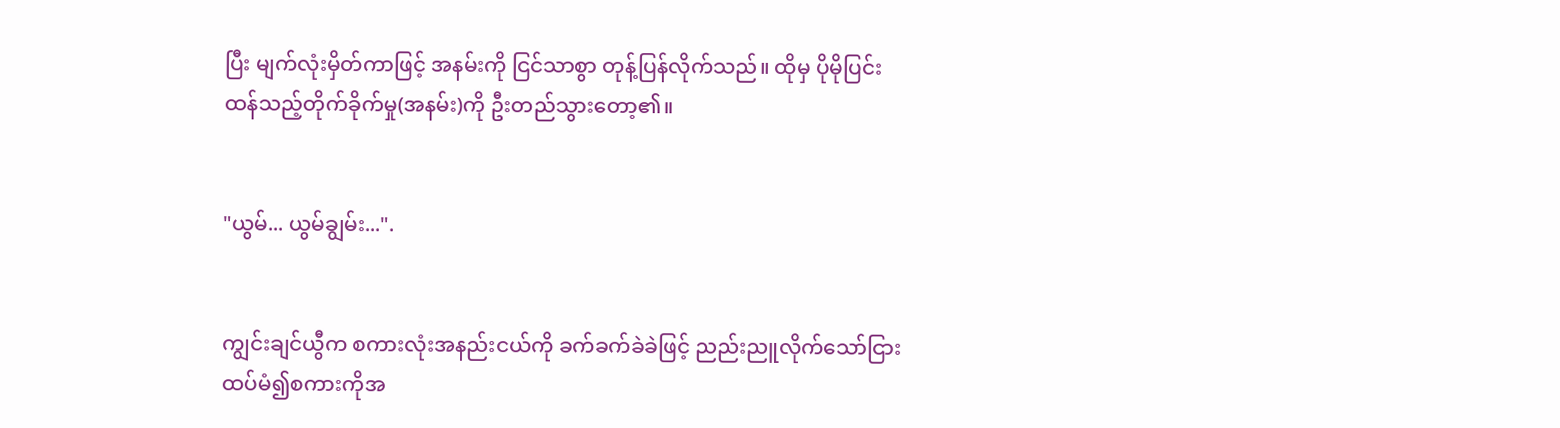ပြီး မျက်လုံးမှိတ်ကာဖြင့် အနမ်းကို ငြင်သာစွာ တုန့်ပြန်လိုက်သည်။ ထိုမှ ပိုမိုပြင်းထန်သည့်တိုက်ခိုက်မှု(အနမ်း)ကို ဦးတည်သွားတော့၏။


"ယွမ်... ယွမ်ချွမ်း...".


ကျွင်းချင်ယွီက စကားလုံးအနည်းငယ်ကို ခက်ခက်ခဲခဲဖြင့် ညည်းညူလိုက်သော်ငြား ထပ်မံ၍စကားကိုအ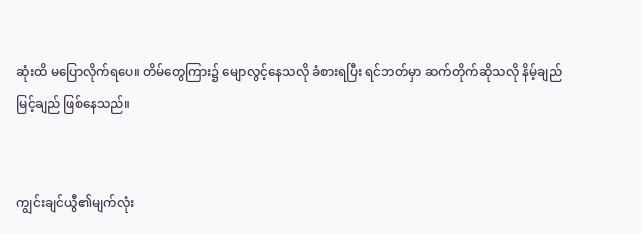ဆုံးထိ မပြောလိုက်ရပေ။ တိမ်တွေကြား၌ မျောလွင့်နေသလို ခံစားရပြီး ရင်ဘတ်မှာ ဆက်တိုက်ဆိုသလို နိမ့်ချည်မြင့်ချည် ဖြစ်နေသည်။


ကျွင်းချင်ယွီ၏မျက်လုံး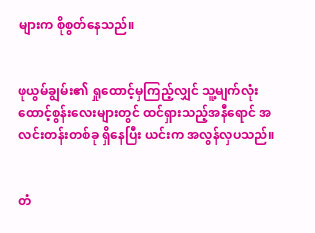များက စိုစွတ်နေသည်။


ဖုယွမ်ချွမ်း၏ ရှုထောင့်မှကြည့်လျှင် သူ့မျက်လုံးထောင့်စွန်းလေးများတွင် ထင်ရှားသည့်အနီရောင် အလင်းတန်းတစ်ခု ရှိနေပြီး ယင်းက အလွန်လှပသည်။


တံ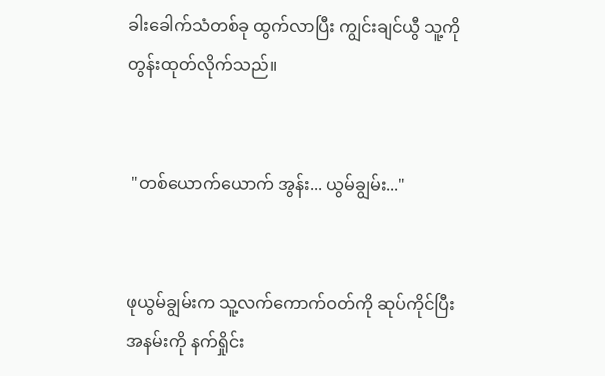ခါးခေါက်သံတစ်ခု ထွက်လာပြီး ကျွင်းချင်ယွီ သူ့ကို တွန်းထုတ်လိုက်သည်။


 "တစ်ယောက်ယောက် အွန်း... ယွမ်ချွမ်း..."


ဖုယွမ်ချွမ်းက သူ့လက်ကောက်ဝတ်ကို ဆုပ်ကိုင်ပြီး အနမ်းကို နက်ရှိုင်း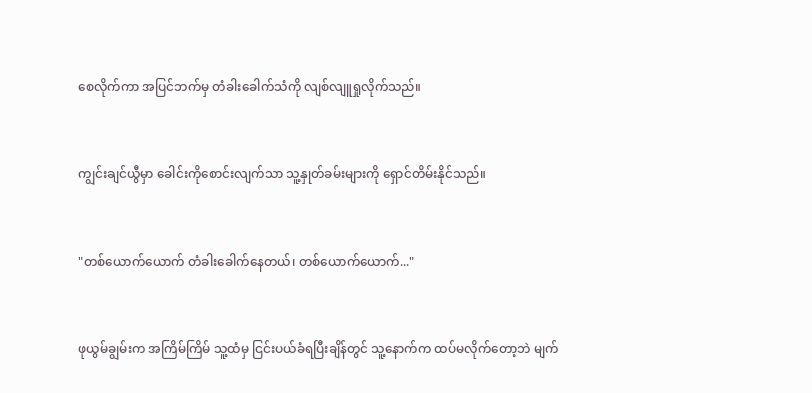စေလိုက်ကာ အပြင်ဘက်မှ တံခါးခေါက်သံကို လျစ်လျူရှုလိုက်သည်။


ကျွင်းချင်ယွီမှာ ခေါင်းကိုစောင်းလျက်သာ သူ့နှုတ်ခမ်းများကို ရှောင်တိမ်းနိုင်သည်။


"တစ်ယောက်ယောက် တံခါးခေါက်နေတယ်၊ တစ်ယောက်ယောက်..."


ဖုယွမ်ချွမ်းက အကြိမ်ကြိမ် သူ့ထံမှ ငြင်းပယ်ခံရပြီးချိန်တွင် သူ့နောက်က ထပ်မလိုက်တော့ဘဲ မျက်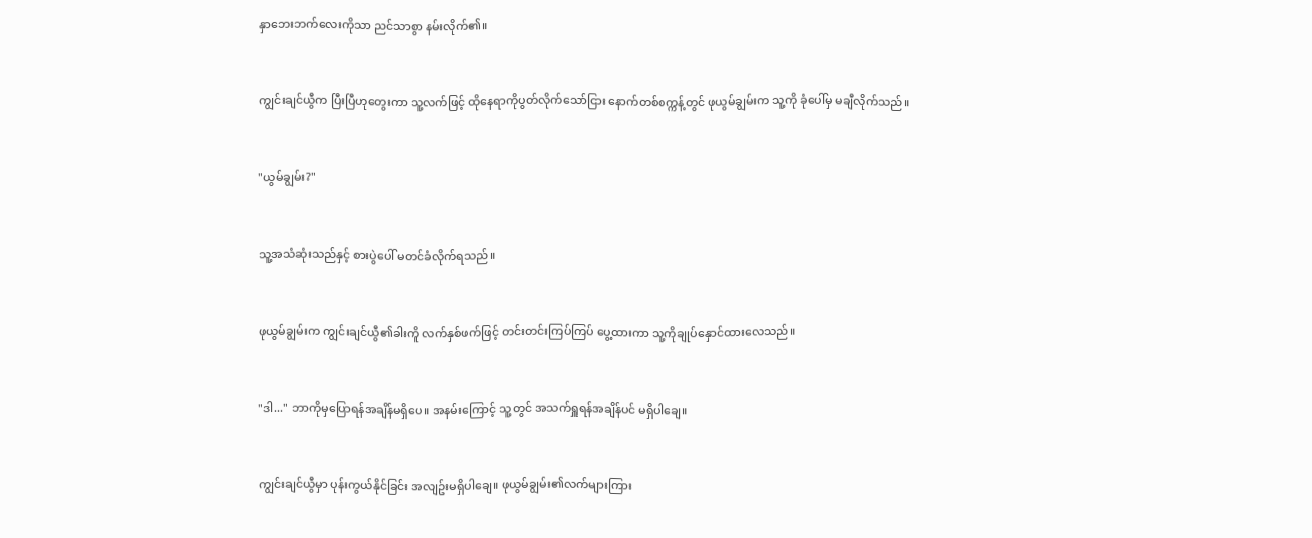နှာဘေးဘက်လေးကိုသာ ညင်သာစွာ နမ်းလိုက်၏။


ကျွင်းချင်ယွီက ပြီးပြီဟုတွေးကာ သူ့လက်ဖြင့် ထိုနေရာကိုပွတ်လိုက်သော်ငြား နောက်တစ်စက္ကန့်တွင် ဖုယွမ်ချွမ်းက သူ့ကို ခုံပေါ်မှ မချီလိုက်သည်။


"ယွမ်ချွမ်း?"


သူ့အသံဆုံးသည်နှင့် စားပွဲပေါ် မတင်ခံလိုက်ရသည်။


ဖုယွမ်ချွမ်းက ကျွင်းချင်ယွီ၏ခါးကိူ လက်နှစ်ဖက်ဖြင့် တင်းတင်းကြပ်ကြပ် ပွေ့ထားကာ သူ့ကိုချုပ်နှောင်ထားလေသည်။


"ဒါ..." ဘာကိုမှပြောရန်အချိန်မရှိပေ။ အနမ်းကြောင့် သူ့တွင် အသက်ရှူရန်အချိန်ပင် မရှိပါချေ။


ကျွင်းချင်ယွီမှာ ပုန်းကွယ်နိုင်ခြင်း အလျဥ်းမရှိပါချေ။ ဖုယွမ်ချွမ်း၏လက်များကြား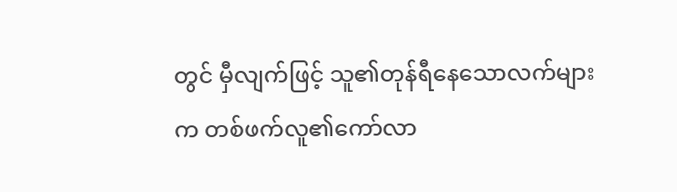တွင် မှီလျက်ဖြင့် သူ၏တုန်ရီနေသောလက်များက တစ်ဖက်လူ၏ကော်လာ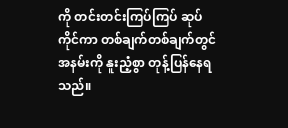ကို တင်းတင်းကြပ်ကြပ် ဆုပ်ကိုင်ကာ တစ်ချက်တစ်ချက်တွင် အနမ်းကို နူးညံ့စွာ တုန့်ပြန်နေရသည်။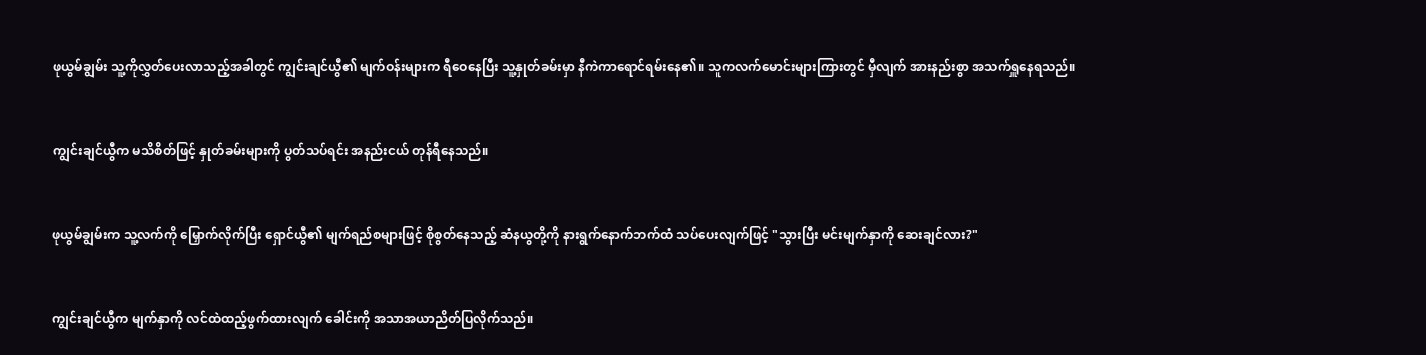ဖုယွမ်ချွမ်း သူ့ကိုလွှတ်ပေးလာသည့်အခါတွင် ကျွင်းချင်ယွီ၏ မျက်ဝန်းများက ရီဝေနေပြီး သူ့နှုတ်ခမ်းမှာ နီကဲကာရောင်ရမ်းနေ၏။ သူကလက်မောင်းများကြားတွင် မှီလျက် အားနည်းစွာ အသက်ရှူနေရသည်။


ကျွင်းချင်ယွီက မသိစိတ်ဖြင့် နှုတ်ခမ်းများကို ပွတ်သပ်ရင်း အနည်းငယ် တုန်ရီနေသည်။


ဖုယွမ်ချွမ်းက သူ့လက်ကို မြှောက်လိုက်ပြီး ရှောင်ယွီ၏ မျက်ရည်စများဖြင့် စိုစွတ်နေသည့် ဆံနယွတို့ကို နားရွက်နောက်ဘက်ထံ သပ်ပေးလျက်ဖြင့် "သွားပြီး မင်းမျက်နှာကို ဆေးချင်လား?"


ကျွင်းချင်ယွီက မျက်နှာကို လင်ထဲထည့်ဖွက်ထားလျက် ခေါင်းကို အသာအယာညိတ်ပြလိုက်သည်။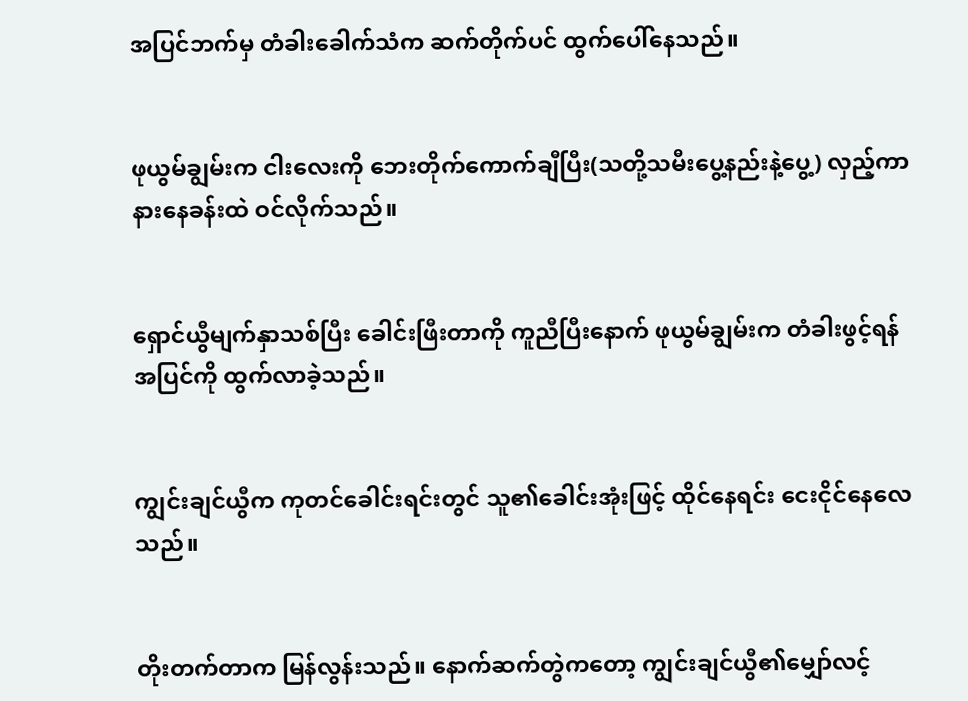အပြင်ဘက်မှ တံခါးခေါက်သံက ဆက်တိုက်ပင် ထွက်ပေါ်နေသည်။


ဖုယွမ်ချွမ်းက ငါးလေးကို ဘေးတိုက်ကောက်ချီပြီး(သတို့သမီးပွေ့နည်းနဲ့ပွေ့) လှည့်ကာ နားနေခန်းထဲ ဝင်လိုက်သည်။


ရှောင်ယွီမျက်နှာသစ်ပြီး ခေါင်းဖြီးတာကို ကူညီပြီးနောက် ဖုယွမ်ချွမ်းက တံခါးဖွင့်ရန် အပြင်ကို ထွက်လာခဲ့သည်။


ကျွင်းချင်ယွီက ကုတင်ခေါင်းရင်းတွင် သူ၏ခေါင်းအုံးဖြင့် ထိုင်နေရင်း ငေးငိုင်နေလေသည်။


တိုးတက်တာက မြန်လွန်းသည်။ နောက်ဆက်တွဲကတော့ ကျွင်းချင်ယွီ၏မျှော်လင့်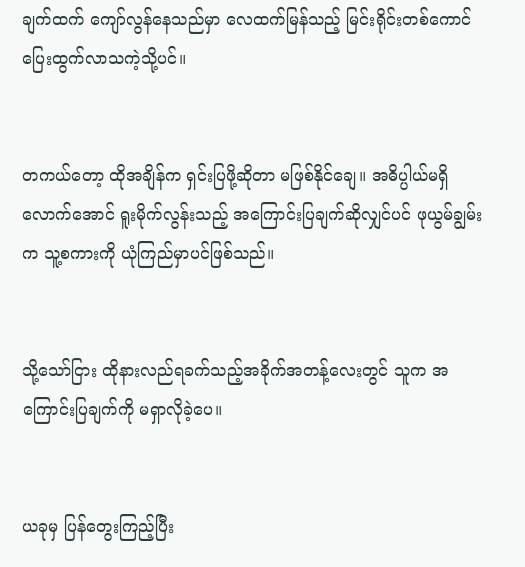ချက်ထက် ကျော်လွန်နေသည်မှာ လေထက်မြန်သည့် မြင်းရိုင်းတစ်ကောင် ပြေးထွက်လာသကဲ့သို့ပင်။


တကယ်တော့ ထိုအချိန်က ရှင်းပြဖို့ဆိုတာ မဖြစ်နိုင်ချေ။ အဓိပ္ပါယ်မရှိလောက်အောင် ရူးမိုက်လွန်းသည့် အကြောင်းပြချက်ဆိုလျှင်ပင် ဖုယွမ်ချွမ်းက သူ့စကားကို ယုံကြည်မှာပင်ဖြစ်သည်။


သို့သော်ငြား ထိုနားလည်ရခက်သည့်အခိုက်အတန့်လေးတွင် သူက အကြောင်းပြချက်ကို မရှာလိုခဲ့ပေ။


ယခုမှ ပြန်တွေးကြည့်ပြီး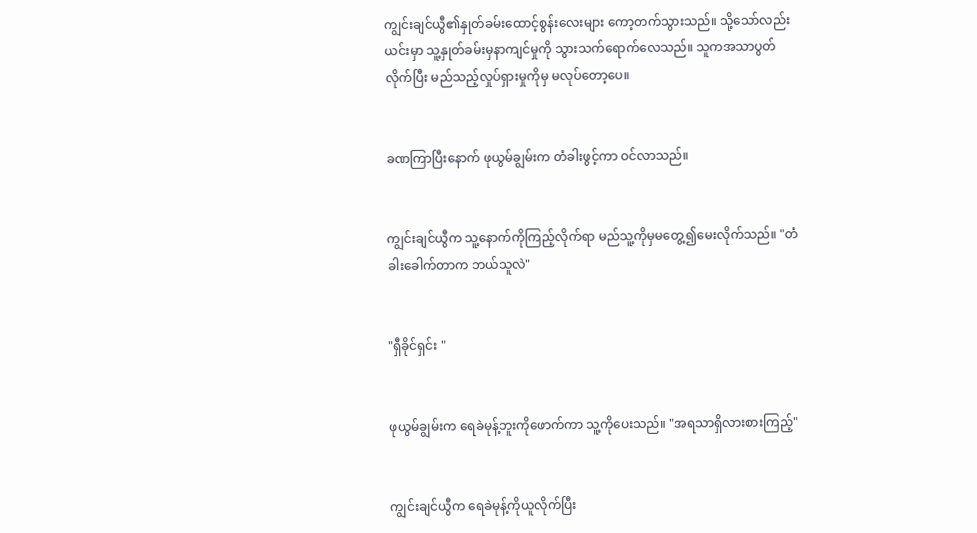ကျွင်းချင်ယွီ၏နှုတ်ခမ်းထောင့်စွန်းလေးများ ကော့တက်သွားသည်။ သို့သော်လည်း ယင်းမှာ သူ့နှုတ်ခမ်းမှနာကျင်မှုကို သွားသက်ရောက်လေသည်။ သူကအသာပွတ်လိုက်ပြီး မည်သည့်လှုပ်ရှားမှုကိုမှ မလုပ်တော့ပေ။


ခဏကြာပြီးနောက် ဖုယွမ်ချွမ်းက တံခါးဖွင့်ကာ ဝင်လာသည်။


ကျွင်းချင်ယွီက သူ့နောက်ကိုကြည့်လိုက်ရာ မည်သူ့ကိုမှမတွေ့၍မေးလိုက်သည်။ "တံခါးခေါက်တာက ဘယ်သူလဲ"


"ရှီခိုင်ရှင်း "


ဖုယွမ်ချွမ်းက ရေခဲမုန့်ဘူးကိုဖောက်ကာ သူ့ကိုပေးသည်။ "အရသာရှိလားစားကြည့်"


ကျွင်းချင်ယွီက ရေခဲမုန့်ကိုယူလိုက်ပြီး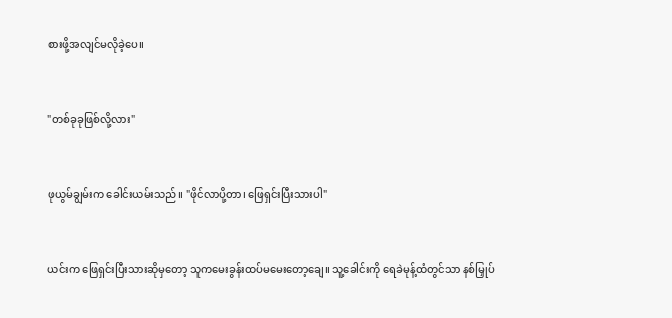စားဖို့အလျင်မလိုခဲ့ပေ။


"တစ်ခုခုဖြစ်လို့လား"


ဖုယွမ်ချွမ်းက ခေါင်းယမ်းသည်။ "ဖိုင်လာပို့တာ၊ ဖြေရှင်းပြီးသားပါ"


ယင်းက ဖြေရှင်းပြီးသားဆိုမှတော့ သူကမေးခွန်းထပ်မမေးတော့ချေ။ သူ့ခေါင်းကို ရေခဲမုန့်ထံတွင်သာ နစ်မြှုပ်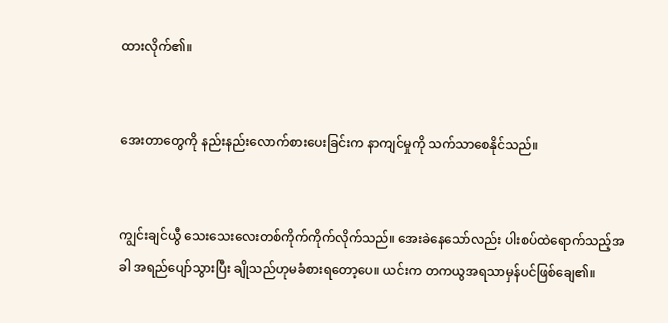ထားလိုက်၏။


အေးတာတွေကို နည်းနည်းလောက်စားပေးခြင်းက နာကျင်မှုကို သက်သာစေနိုင်သည်။


ကျွင်းချင်ယွီ သေးသေးလေးတစ်ကိုက်ကိုက်လိုက်သည်။ အေးခဲနေသော်လည်း ပါးစပ်ထဲရောက်သည့်အခါ အရည်ပျော်သွားပြီး ချိုသည်ဟုမခံစားရတော့ပေ။ ယင်းက တကယွအရသာမှန်ပင်ဖြစ်ချေ၏။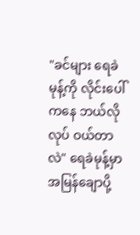"ခင်များ ရေခဲမုန့်ကို လိုင်းပေါ်ကနေ ဘယ်လိုလုပ် ဝယ်တာလဲ" ရေခဲမုန့်မှာ အမြန်ချောပို့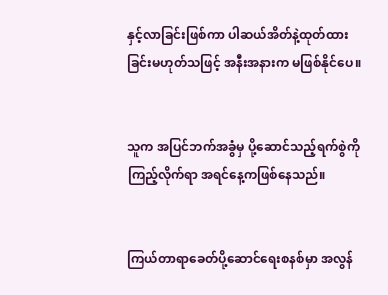နှင့်လာခြင်းဖြစ်ကာ ပါဆယ်အိတ်နဲ့ထုတ်ထားခြင်းမဟုတ်သဖြင့် အနီးအနားက မဖြစ်နိုင်ပေ။


သူက အပြင်ဘက်အခွံမှ ပို့ဆောင်သည့်ရက်စွဲကိုကြည့်လိုက်ရာ အရင်နေ့ကဖြစ်နေသည်။


ကြယ်တာရာခေတ်ပို့ဆောင်ရေးစနစ်မှာ အလွန်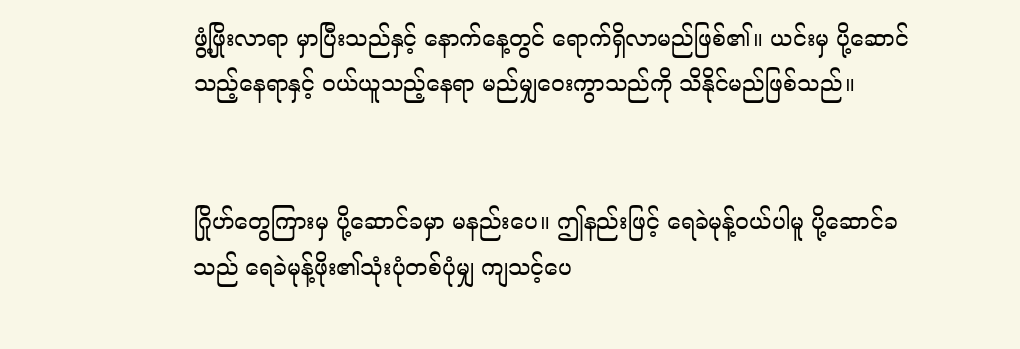ဖွံ့ဖြိုးလာရာ မှာပြီးသည်နှင့် နောက်နေ့တွင် ရောက်ရှိလာမည်ဖြစ်၏။ ယင်းမှ ပို့ဆောင်သည့်နေရာနှင့် ဝယ်ယူသည့်နေရာ မည်မျှဝေးကွာသည်ကို သိနိုင်မည်ဖြစ်သည်။


ဂြိုဟ်တွေကြားမှ ပို့ဆောင်ခမှာ မနည်းပေ။ ဤနည်းဖြင့် ရေခဲမုန့်ဝယ်ပါမူ ပို့ဆောင်ခသည် ရေခဲမုန့်ဖိုး၏သုံးပုံတစ်ပုံမျှ ကျသင့်ပေ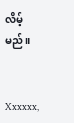လိမ့်မည်။


Xxxxxx,